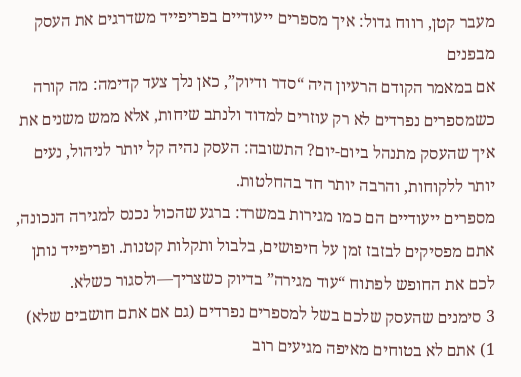מעבר קטן, רווח גדול: איך מספרים ייעודיים בפריפייד משדרגים את העסק מבפנים
אם במאמר הקודם הרעיון היה “סדר ודיוק”, כאן נלך צעד קדימה: מה קורה כשמספרים נפרדים לא רק עוזרים למדוד ולנתב שיחות, אלא ממש משנים את איך שהעסק מתנהל ביום-יום? התשובה: העסק נהיה קל יותר לניהול, נעים יותר ללקוחות, והרבה יותר חד בהחלטות.
מספרים ייעודיים הם כמו מגירות במשרד: ברגע שהכול נכנס למגירה הנכונה, אתם מפסיקים לבזבז זמן על חיפושים, בלבול ותקלות קטנות. ופריפייד נותן לכם את החופש לפתוח “עוד מגירה” בדיוק כשצריך—ולסגור כשלא.
3 סימנים שהעסק שלכם בשל למספרים נפרדים (גם אם אתם חושבים שלא)
1) אתם לא בטוחים מאיפה מגיעים רוב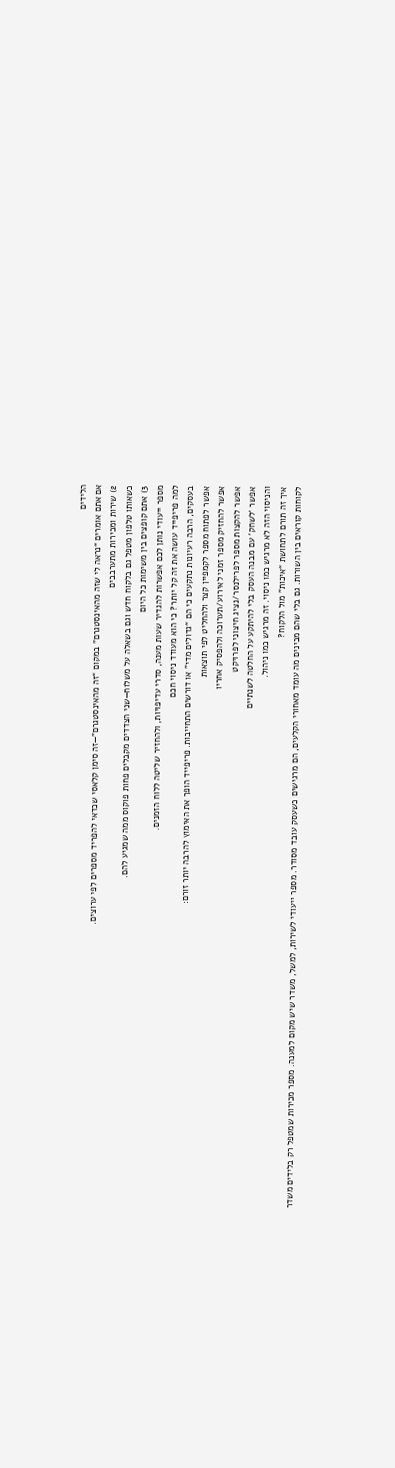הלידים
אם אתם אומרים “נראה לי שזה מהאינסטגרם” במקום “זה מהאינסטגרם”—זה סימן קלאסי שכדאי להפריד מספרים לפי ערוצים.
2) שירות ומכירות מתערבבים
כשאותו טלפון מטפל גם בלקוח חדש וגם בשאלה על משלוח—שני הצדדים מקבלים פחות פוקוס ממה שמגיע להם.
3) אתם קופצים בין משימות כל היום
מספר ייעודי נותן לכם אפשרות להגדיר שעות מענה, סדרי עדיפויות, ולהחזיר שליטה ללוח הזמנים.
למה פריפייד עושה את זה קל יותר? כי הוא מעודד ניסוי חכם
בעסקים, הרבה רעיונות נתקעים כי הם “גדולים מדי” או דורשים התחייבות. פריפייד הופך את האימוץ להרבה יותר זורם:
אפשר לפתוח מספר לקמפיין קצר ולהחליט לפי תוצאות
אפשר להחזיק מספר זמני לאירוע/תערוכה ולהפסיק אחריו
אפשר להקצות מספר לפרילנסר/נציג חיצוני לפרויקט
אפשר ‘לשחק’ עם מבנה העסק בלי להיתקע על החלטה לשנתיים
והניסוי הזה לא מרגיש כמו ניסוי. זה מרגיש כמו ניהול.
איך זה תורם לתחושת “איכות” מול הלקוח?
לקוחות קוראים בין השורות. גם בלי שהם מבינים מה עומד מאחורי הקלעים, הם מרגישים כשעסק עובד מסודר. מספר ייעודי לשירות, למשל, משדר שיש מקום למענה. מספר מכירות שמטפל רק בלידים משדר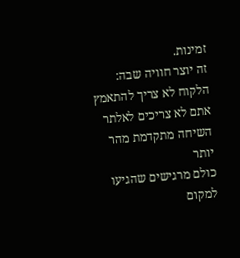זמינות.
זה יוצר חוויה שבה:
הלקוח לא צריך להתאמץ
אתם לא צריכים לאלתר
השיחה מתקדמת מהר יותר
כולם מרגישים שהגיעו למקום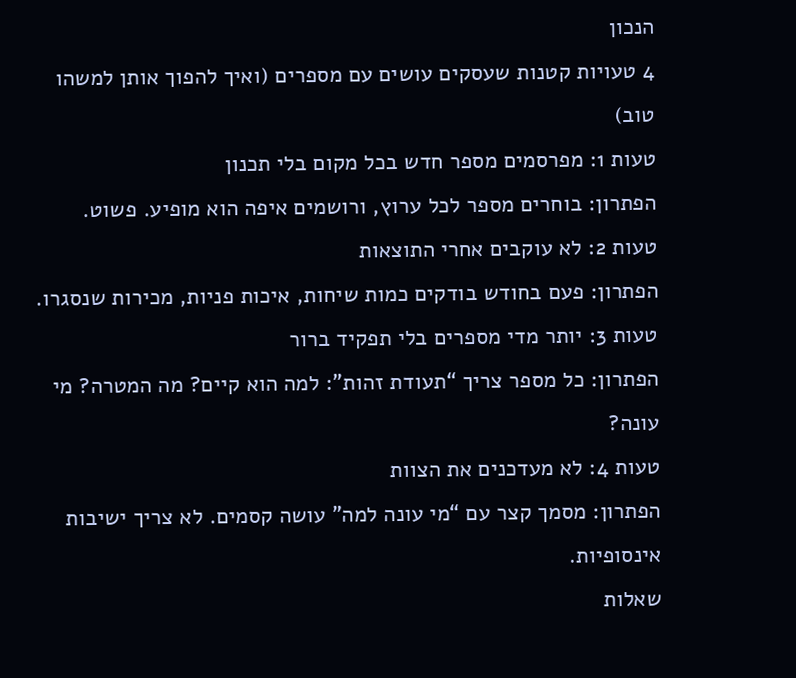הנכון
4 טעויות קטנות שעסקים עושים עם מספרים (ואיך להפוך אותן למשהו טוב)
טעות 1: מפרסמים מספר חדש בכל מקום בלי תכנון
הפתרון: בוחרים מספר לכל ערוץ, ורושמים איפה הוא מופיע. פשוט.
טעות 2: לא עוקבים אחרי התוצאות
הפתרון: פעם בחודש בודקים כמות שיחות, איכות פניות, מכירות שנסגרו.
טעות 3: יותר מדי מספרים בלי תפקיד ברור
הפתרון: כל מספר צריך “תעודת זהות”: למה הוא קיים? מה המטרה? מי עונה?
טעות 4: לא מעדכנים את הצוות
הפתרון: מסמך קצר עם “מי עונה למה” עושה קסמים. לא צריך ישיבות אינסופיות.
שאלות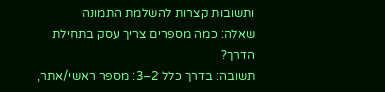ותשובות קצרות להשלמת התמונה
שאלה: כמה מספרים צריך עסק בתחילת הדרך?
תשובה: בדרך כלל 2–3: מספר ראשי/אתר,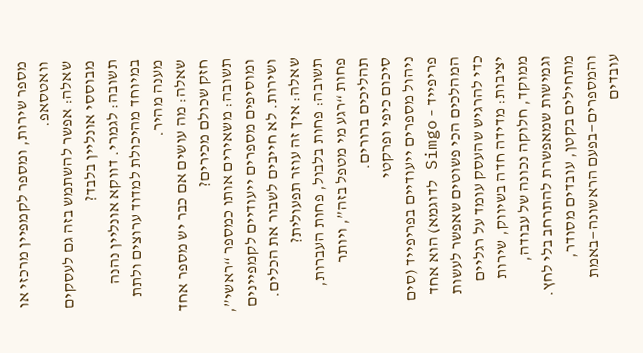מספר שירות, ומספר לקמפיין מרכזי או וואטסאפ.
שאלה: אפשר להשתמש בזה גם לעסקים מבוססי אונליין בלבד?
תשובה: לגמרי. דווקא אונליין נהנה במיוחד מהיכולת למדוד ערוצים ולתת מענה מהיר.
שאלה: מה עושים אם כבר יש מספר אחד חזק שכולם מכירים?
תשובה: משאירים אותו כמספר “ראשי”, ומוסיפים מספרים ייעודיים לקמפיינים ושירות. לא חייבים לשבור את הכלים.
שאלה: איך זה עוזר תפעולית?
תשובה: פחות בלבול, פחות העברות, פחות “רגע מי מטפל בזה”, ויותר תהליכים ברורים.
סיכום כיפי ופרקטי
ניהול מספרים ייעודיים בפריפייד (סים פריפייד – Simgo לדוגמא) הוא אחד המהלכים הכי פשוטים שאפשר לעשות כדי להרגיש שהעסק עומד על רגליים יציבות: מדידה חדה בשיווק, שירות ממוקד, חלוקה נכונה של עבודה, וגמישות שמאפשרת להתרחב בלי לחץ. מתחילים בקטן, עובדים מסודר, והמספרים—בפעם הראשונה—באמת עובדים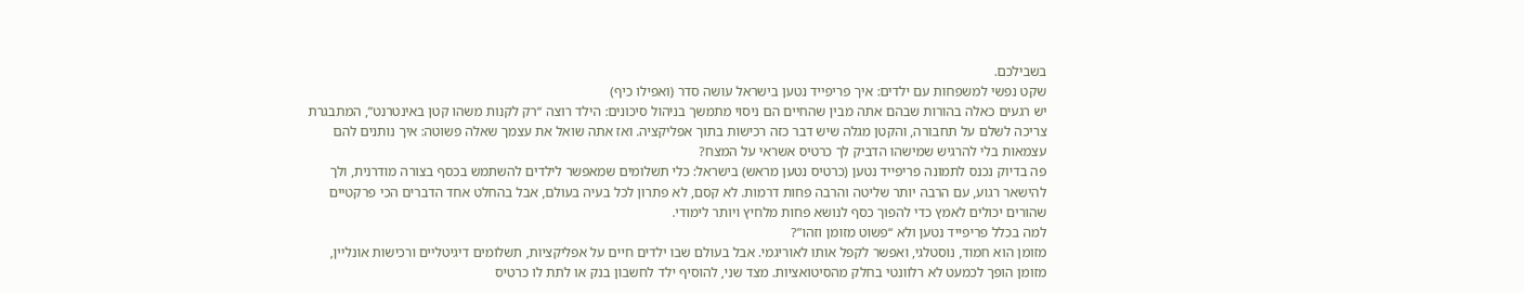בשבילכם.
שקט נפשי למשפחות עם ילדים: איך פריפייד נטען בישראל עושה סדר (ואפילו כיף)
יש רגעים כאלה בהורות שבהם אתה מבין שהחיים הם ניסוי מתמשך בניהול סיכונים: הילד רוצה “רק לקנות משהו קטן באינטרנט”, המתבגרת צריכה לשלם על תחבורה, והקטן מגלה שיש דבר כזה רכישות בתוך אפליקציה. ואז אתה שואל את עצמך שאלה פשוטה: איך נותנים להם עצמאות בלי להרגיש שמישהו הדביק לך כרטיס אשראי על המצח?
פה בדיוק נכנס לתמונה פריפייד נטען (כרטיס נטען מראש) בישראל: כלי תשלומים שמאפשר לילדים להשתמש בכסף בצורה מודרנית, ולך להישאר רגוע, עם הרבה יותר שליטה והרבה פחות דרמות. לא קסם, לא פתרון לכל בעיה בעולם, אבל בהחלט אחד הדברים הכי פרקטיים שהורים יכולים לאמץ כדי להפוך כסף לנושא פחות מלחיץ ויותר לימודי.
למה בכלל פריפייד נטען ולא “פשוט מזומן וזהו”?
מזומן הוא חמוד, נוסטלגי, ואפשר לקפל אותו לאוריגמי. אבל בעולם שבו ילדים חיים על אפליקציות, תשלומים דיגיטליים ורכישות אונליין, מזומן הופך לכמעט לא רלוונטי בחלק מהסיטואציות. מצד שני, להוסיף ילד לחשבון בנק או לתת לו כרטיס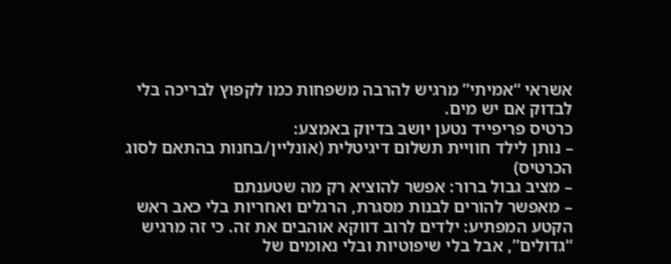אשראי “אמיתי” מרגיש להרבה משפחות כמו לקפוץ לבריכה בלי לבדוק אם יש מים.
כרטיס פריפייד נטען יושב בדיוק באמצע:
– נותן לילד חוויית תשלום דיגיטלית (אונליין/בחנות בהתאם לסוג הכרטיס)
– מציב גבול ברור: אפשר להוציא רק מה שטענתם
– מאפשר להורים לבנות מסגרת, הרגלים ואחריות בלי כאב ראש
הקטע המפתיע: ילדים לרוב דווקא אוהבים את זה. כי זה מרגיש “גדולים”, אבל בלי שיפוטיות ובלי נאומים של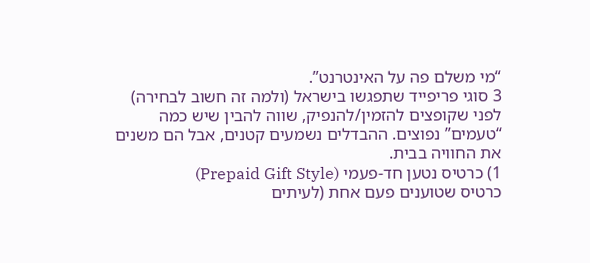“מי משלם פה על האינטרנט”.
3 סוגי פריפייד שתפגשו בישראל (ולמה זה חשוב לבחירה)
לפני שקופצים להזמין/להנפיק, שווה להבין שיש כמה “טעמים” נפוצים. ההבדלים נשמעים קטנים, אבל הם משנים את החוויה בבית.
1) כרטיס נטען חד-פעמי (Prepaid Gift Style)
כרטיס שטוענים פעם אחת (לעיתים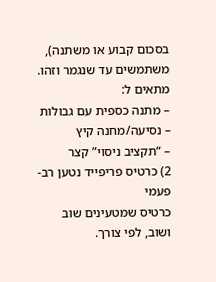בסכום קבוע או משתנה), משתמשים עד שנגמר וזהו.
מתאים ל:
– מתנה כספית עם גבולות
– נסיעה/מחנה קיץ
– “תקציב ניסוי” קצר
2) כרטיס פריפייד נטען רב-פעמי
כרטיס שמטעינים שוב ושוב, לפי צורך.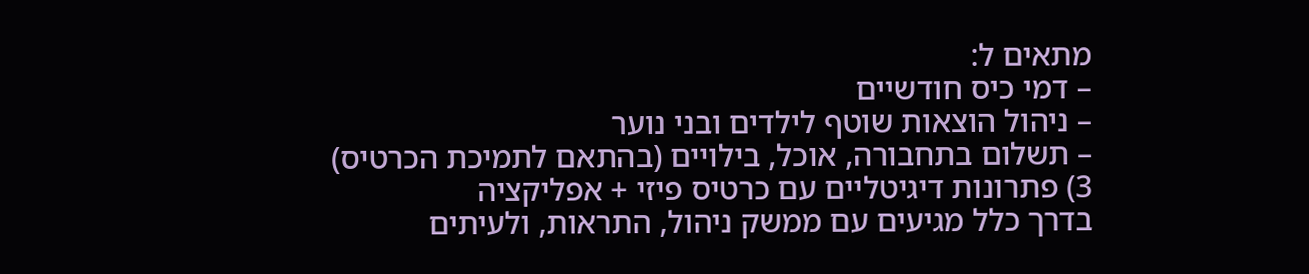מתאים ל:
– דמי כיס חודשיים
– ניהול הוצאות שוטף לילדים ובני נוער
– תשלום בתחבורה, אוכל, בילויים (בהתאם לתמיכת הכרטיס)
3) פתרונות דיגיטליים עם כרטיס פיזי + אפליקציה
בדרך כלל מגיעים עם ממשק ניהול, התראות, ולעיתים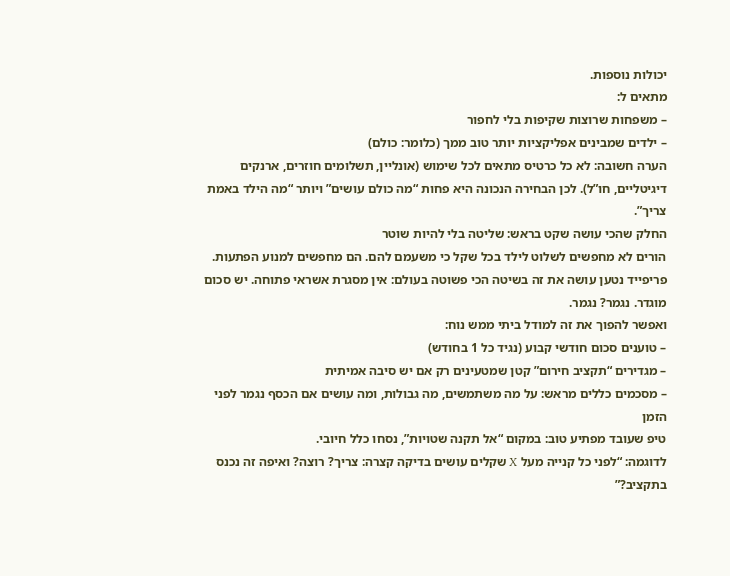יכולות נוספות.
מתאים ל:
– משפחות שרוצות שקיפות בלי לחפור
– ילדים שמבינים אפליקציות יותר טוב ממך (כלומר: כולם)
הערה חשובה: לא כל כרטיס מתאים לכל שימוש (אונליין, תשלומים חוזרים, ארנקים דיגיטליים, חו”ל). לכן הבחירה הנכונה היא פחות “מה כולם עושים” ויותר “מה הילד באמת צריך”.
החלק שהכי עושה שקט בראש: שליטה בלי להיות שוטר
הורים לא מחפשים לשלוט לילד בכל שקל כי משעמם להם. הם מחפשים למנוע הפתעות. פריפייד נטען עושה את זה בשיטה הכי פשוטה בעולם: אין מסגרת אשראי פתוחה. יש סכום מוגדר. נגמר? נגמר.
ואפשר להפוך את זה למודל ביתי ממש נוח:
– טוענים סכום חודשי קבוע (נגיד כל 1 בחודש)
– מגדירים “תקציב חירום” קטן שמטעינים רק אם יש סיבה אמיתית
– מסכמים כללים מראש: על מה משתמשים, מה גבולות, ומה עושים אם הכסף נגמר לפני הזמן
טיפ שעובד מפתיע טוב: במקום “אל תקנה שטויות”, נסחו כלל חיובי.
לדוגמה: “לפני כל קנייה מעל X שקלים עושים בדיקה קצרה: צריך? רוצה? ואיפה זה נכנס בתקציב?”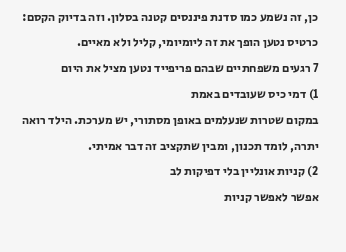כן, זה נשמע כמו סדנת פיננסים קטנה בסלון. וזה בדיוק הקסם: כרטיס נטען הופך את זה ליומיומי, קליל ולא מאיים.
7 רגעים משפחתיים שבהם פריפייד נטען מציל את היום
1) דמי כיס שעובדים באמת
במקום שטרות שנעלמים באופן מסתורי, יש מערכת. הילד רואה יתרה, לומד תכנון, ומבין שתקציב זה דבר אמיתי.
2) קניות אונליין בלי דפיקות לב
אפשר לאפשר קניות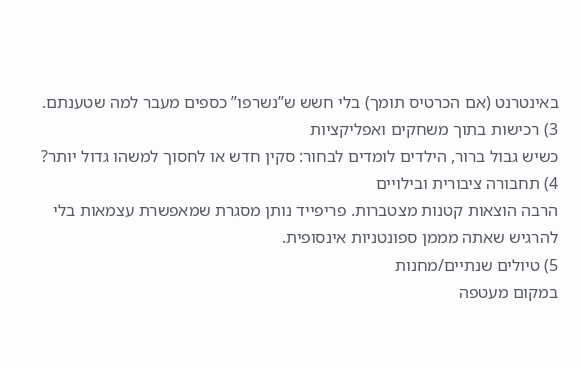באינטרנט (אם הכרטיס תומך) בלי חשש ש”נשרפו” כספים מעבר למה שטענתם.
3) רכישות בתוך משחקים ואפליקציות
כשיש גבול ברור, הילדים לומדים לבחור: סקין חדש או לחסוך למשהו גדול יותר?
4) תחבורה ציבורית ובילויים
הרבה הוצאות קטנות מצטברות. פריפייד נותן מסגרת שמאפשרת עצמאות בלי להרגיש שאתה מממן ספונטניות אינסופית.
5) טיולים שנתיים/מחנות
במקום מעטפה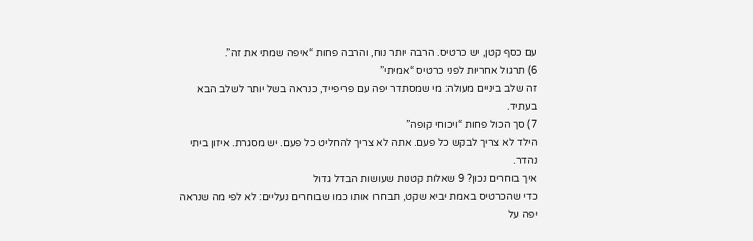עם כסף קטן, יש כרטיס. הרבה יותר נוח, והרבה פחות “איפה שמתי את זה”.
6) תרגול אחריות לפני כרטיס “אמיתי”
זה שלב ביניים מעולה: מי שמסתדר יפה עם פריפייד, כנראה בשל יותר לשלב הבא בעתיד.
7) סך הכול פחות “ויכוחי קופה”
הילד לא צריך לבקש כל פעם. אתה לא צריך להחליט כל פעם. יש מסגרת. איזון ביתי נהדר.
איך בוחרים נכון? 9 שאלות קטנות שעושות הבדל גדול
כדי שהכרטיס באמת יביא שקט, תבחרו אותו כמו שבוחרים נעליים: לא לפי מה שנראה יפה על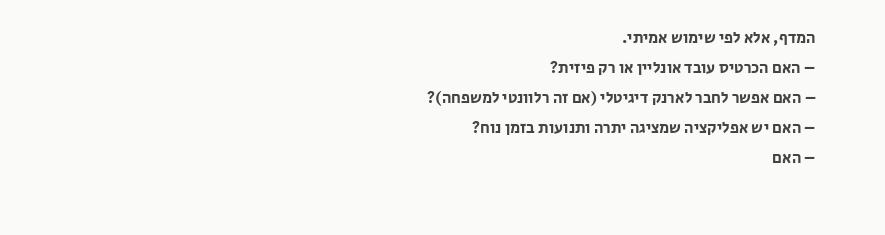המדף, אלא לפי שימוש אמיתי.
– האם הכרטיס עובד אונליין או רק פיזית?
– האם אפשר לחבר לארנק דיגיטלי (אם זה רלוונטי למשפחה)?
– האם יש אפליקציה שמציגה יתרה ותנועות בזמן נוח?
– האם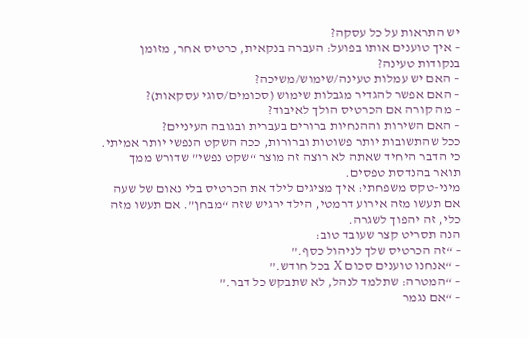יש התראות על כל עסקה?
– איך טוענים אותו בפועל: העברה בנקאית, כרטיס אחר, מזומן בנקודות טעינה?
– האם יש עמלות טעינה/שימוש/משיכה?
– האם אפשר להגדיר מגבלות שימוש (סכומים/סוגי עסקאות)?
– מה קורה אם הכרטיס הולך לאיבוד?
– האם השירות וההנחיות ברורים בעברית ובגובה העיניים?
ככל שהתשובות יותר פשוטות וברורות, ככה השקט הנפשי יותר אמיתי. כי הדבר היחיד שאתה לא רוצה זה מוצר “שקט נפשי” שדורש ממך תואר בהנדסת טפסים.
מיני-טקס משפחתי: איך מציגים לילד את הכרטיס בלי נאום של שעה
אם תעשו מזה אירוע דרמטי, הילד ירגיש שזה “מבחן”. אם תעשו מזה כלי, זה יהפוך לשגרה.
הנה תסריט קצר שעובד טוב:
– “זה הכרטיס שלך לניהול כסף.”
– “אנחנו טוענים סכום X בכל חודש.”
– “המטרה: שתלמד לנהל, לא שתבקש כל דבר.”
– “אם נגמר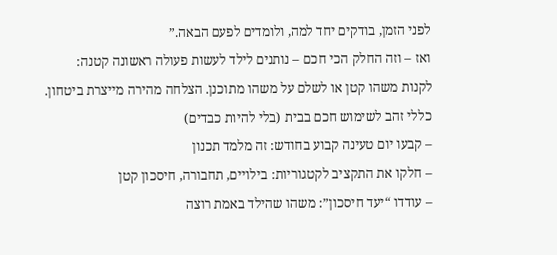לפני הזמן, בודקים יחד למה, ולומדים לפעם הבאה.”
ואז – וזה החלק הכי חכם – נותנים לילד לעשות פעולה ראשונה קטנה:
לקנות משהו קטן או לשלם על משהו מתוכנן. הצלחה מהירה מייצרת ביטחון.
כללי זהב לשימוש חכם בבית (בלי להיות כבדים)
– קבעו יום טעינה קבוע בחודש: זה מלמד תכנון
– חלקו את התקציב לקטגוריות: בילויים, תחבורה, חיסכון קטן
– עודדו “יעד חיסכון”: משהו שהילד באמת רוצה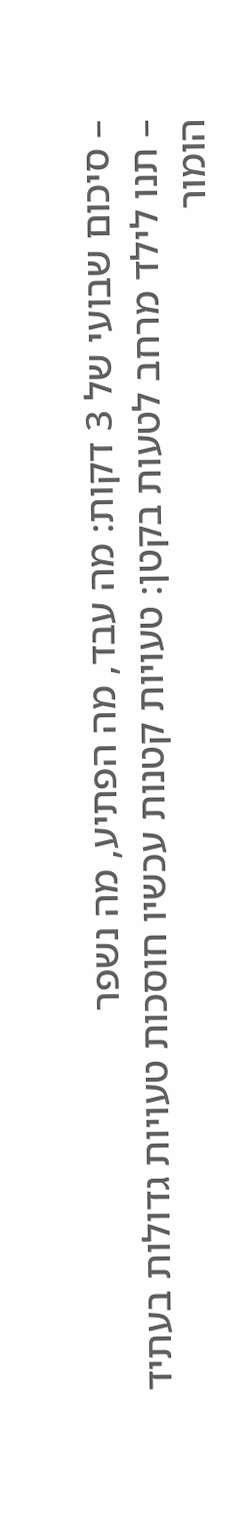– סיכום שבועי של 3 דקות: מה עבד, מה הפתיע, מה נשפר
– תנו לילד מרחב לטעות בקטן: טעויות קטנות עכשיו חוסכות טעויות גדולות בעתיד
הומור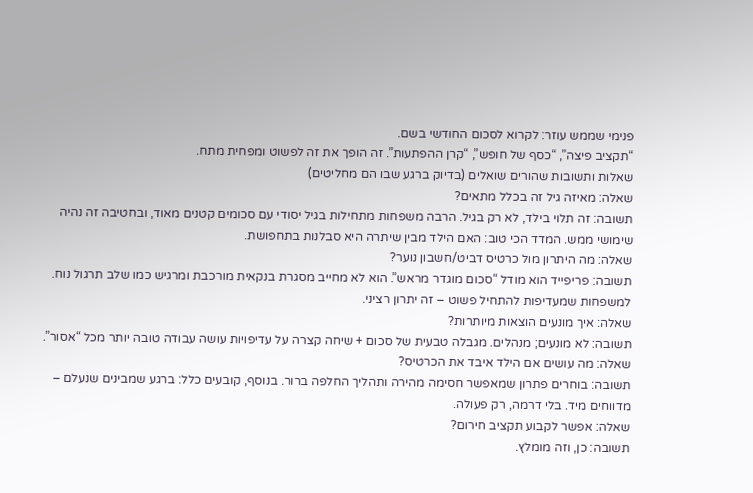פנימי שממש עוזר: לקרוא לסכום החודשי בשם.
“תקציב פיצה”, “כסף של חופש”, “קרן ההפתעות”. זה הופך את זה לפשוט ומפחית מתח.
שאלות ותשובות שהורים שואלים (בדיוק ברגע שבו הם מחליטים)
שאלה: מאיזה גיל זה בכלל מתאים?
תשובה: זה תלוי בילד, לא רק בגיל. הרבה משפחות מתחילות בגיל יסודי עם סכומים קטנים מאוד, ובחטיבה זה נהיה שימושי ממש. המדד הכי טוב: האם הילד מבין שיתרה היא סבלנות בתחפושת.
שאלה: מה היתרון מול כרטיס דביט/חשבון נוער?
תשובה: פריפייד הוא מודל “סכום מוגדר מראש”. הוא לא מחייב מסגרת בנקאית מורכבת ומרגיש כמו שלב תרגול נוח. למשפחות שמעדיפות להתחיל פשוט – זה יתרון רציני.
שאלה: איך מונעים הוצאות מיותרות?
תשובה: לא מונעים; מנהלים. מגבלה טבעית של סכום + שיחה קצרה על עדיפויות עושה עבודה טובה יותר מכל “אסור”.
שאלה: מה עושים אם הילד איבד את הכרטיס?
תשובה: בוחרים פתרון שמאפשר חסימה מהירה ותהליך החלפה ברור. בנוסף, קובעים כלל: ברגע שמבינים שנעלם – מדווחים מיד. בלי דרמה, רק פעולה.
שאלה: אפשר לקבוע תקציב חירום?
תשובה: כן, וזה מומלץ.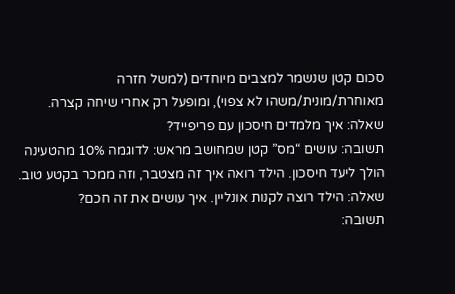סכום קטן שנשמר למצבים מיוחדים (למשל חזרה מאוחרת/מונית/משהו לא צפוי), ומופעל רק אחרי שיחה קצרה.
שאלה: איך מלמדים חיסכון עם פריפייד?
תשובה: עושים “מס” קטן שמחושב מראש: לדוגמה 10% מהטעינה הולך ליעד חיסכון. הילד רואה איך זה מצטבר, וזה ממכר בקטע טוב.
שאלה: הילד רוצה לקנות אונליין. איך עושים את זה חכם?
תשובה: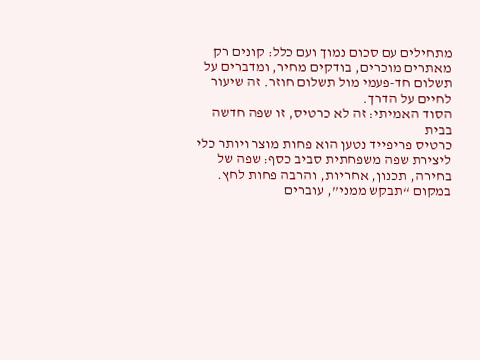מתחילים עם סכום נמוך ועם כלל: קונים רק מאתרים מוכרים, בודקים מחיר, ומדברים על תשלום חד-פעמי מול תשלום חוזר. זה שיעור לחיים על הדרך.
הסוד האמיתי: זה לא כרטיס, זו שפה חדשה בבית
כרטיס פריפייד נטען הוא פחות מוצר ויותר כלי ליצירת שפה משפחתית סביב כסף: שפה של בחירה, תכנון, אחריות, והרבה פחות לחץ. במקום “תבקש ממני”, עוברים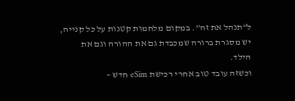ל“תנהל את זה”. במקום מלחמות קטנות על כל קנייה, יש מסגרת ברורה שמכבדת גם את ההורה וגם את הילד.
וכשזה עובד טוב אחרי רכישת eSim חדש –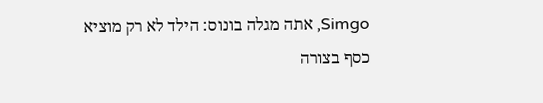Simgo, אתה מגלה בונוס: הילד לא רק מוציא כסף בצורה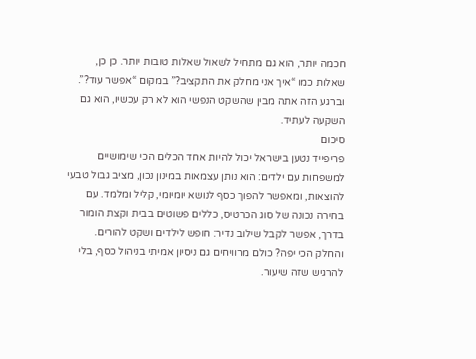חכמה יותר, הוא גם מתחיל לשאול שאלות טובות יותר. כן כן, שאלות כמו “איך אני מחלק את התקציב?” במקום “אפשר עוד?”. וברגע הזה אתה מבין שהשקט הנפשי הוא לא רק עכשיו, הוא גם השקעה לעתיד.
סיכום
פריפייד נטען בישראל יכול להיות אחד הכלים הכי שימושיים למשפחות עם ילדים: הוא נותן עצמאות במינון נכון, מציב גבול טבעי להוצאות, ומאפשר להפוך כסף לנושא יומיומי, קליל ומלמד. עם בחירה נכונה של סוג הכרטיס, כללים פשוטים בבית וקצת הומור בדרך, אפשר לקבל שילוב נדיר: חופש לילדים ושקט להורים. והחלק הכי יפה? כולם מרוויחים גם ניסיון אמיתי בניהול כסף, בלי להרגיש שזה שיעור.